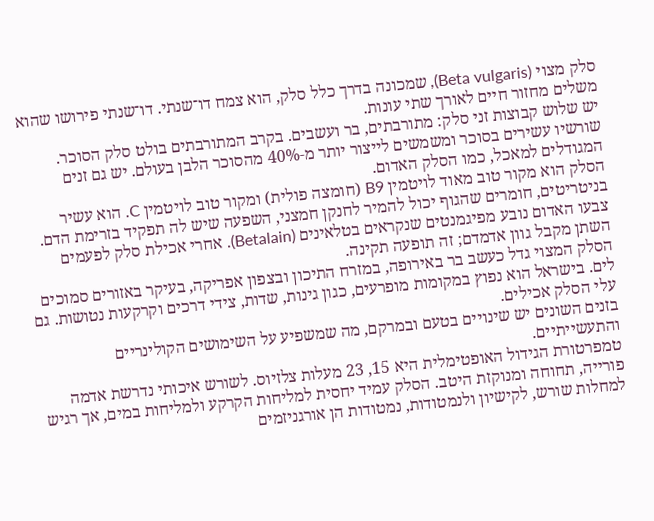סלק מצוי (Beta vulgaris), שמכונה בדרך כלל סלק, הוא צמח דו־שנתי. דו־שנתי פירושו שהוא משלים מחזור חיים לאורך שתי עונות.
יש שלוש קבוצות זני סלק: מתורבתים, בר ועשבים. בקרב המתורבתים בולט סלק הסוכר. שורשיו עשירים בסוכר ומשמשים לייצור יותר מ‑40% מהסוכר הלבן בעולם. יש גם זנים המגודלים למאכל, כמו הסלק האדום.
הסלק הוא מקור טוב מאוד לויטמין B9 (חומצה פולית) ומקור טוב לויטמין C. הוא עשיר בניטריטים, חומרים שהגוף יכול להמיר לחנקן חמצני, השפעה שיש לה תפקיד בזרימת הדם. צבעו האדום נובע מפיגמנטים שנקראים בטלאינים (Betalain). אחרי אכילת סלק לפעמים השתן מקבל גוון אדמדם; זה תופעה תקינה.
הסלק המצוי גדל כעשב בר באירופה, במזרח התיכון ובצפון אפריקה, בעיקר באזורים סמוכים לים. בישראל הוא נפוץ במקומות מופרעים, כגון גינות, שדות, צידי דרכים וקרקעות נטושות. גם עלי הסלק אכילים.
בזנים השונים יש שינויים בטעם ובמרקם, מה שמשפיע על השימושים הקולינריים והתעשייתיים.
טמפרטורת הגידול האופטימלית היא 15, 23 מעלות צלזיוס. לשורש איכותי נדרשת אדמה פורייה, תחוחה ומנוקזת היטב. הסלק עמיד יחסית למליחות הקרקע ולמליחות במים, אך רגיש למחלות שורש, לקישיון ולנמטודות, נמטודות הן אורגניזמים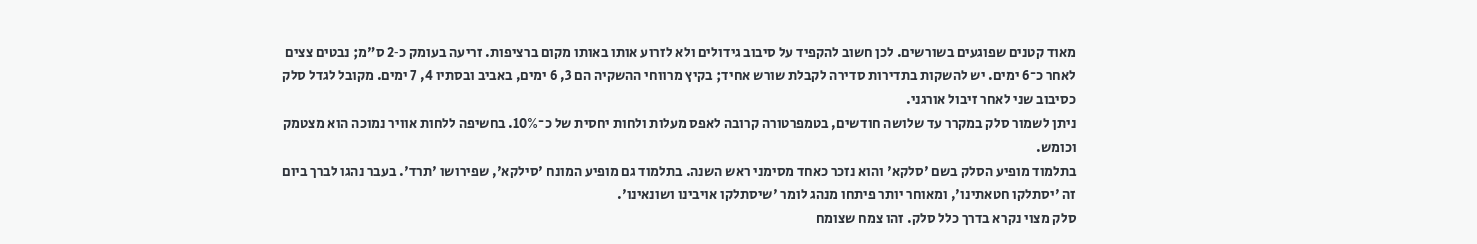מאוד קטנים שפוגעים בשורשים. לכן חשוב להקפיד על סיבוב גידולים ולא לזרוע אותו באותו מקום ברציפות. זריעה בעומק כ‑2 ס"מ; נבטים צצים לאחר כ־6 ימים. יש להשקות בתדירות סדירה לקבלת שורש אחיד; בקיץ מרווחי ההשקיה הם 3, 6 ימים, באביב ובסתיו 4, 7 ימים. מקובל לגדל סלק כסיבוב שני לאחר זיבול אורגני.
ניתן לשמור סלק במקרר עד שלושה חודשים, בטמפרטורה קרובה לאפס מעלות ולחות יחסית של כ־10%. בחשיפה ללחות אוויר נמוכה הוא מצטמק וכומש.
בתלמוד מופיע הסלק בשם 'סלקא' והוא נזכר כאחד מסימני ראש השנה. בתלמוד גם מופיע המונח 'סילקא', שפירושו 'תרד'. בעבר נהגו לברך ביום זה 'יסתלקו חטאתינו', ומאוחר יותר פיתחו מנהג לומר 'שיסתלקו אויבינו ושונאינו'.
סלק מצוי נקרא בדרך כלל סלק. זהו צמח שצומח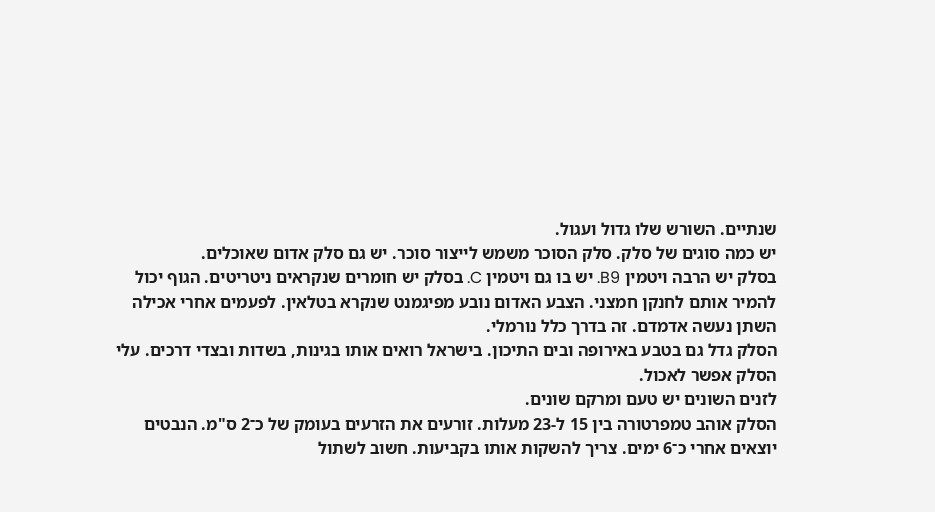שנתיים. השורש שלו גדול ועגול.
יש כמה סוגים של סלק. סלק הסוכר משמש לייצור סוכר. יש גם סלק אדום שאוכלים.
בסלק יש הרבה ויטמין B9. יש בו גם ויטמין C. בסלק יש חומרים שנקראים ניטריטים. הגוף יכול להמיר אותם לחנקן חמצני. הצבע האדום נובע מפיגמנט שנקרא בטלאין. לפעמים אחרי אכילה השתן נעשה אדמדם. זה בדרך כלל נורמלי.
הסלק גדל גם בטבע באירופה ובים התיכון. בישראל רואים אותו בגינות, בשדות ובצדי דרכים. עלי הסלק אפשר לאכול.
לזנים השונים יש טעם ומרקם שונים.
הסלק אוהב טמפרטורה בין 15 ל‑23 מעלות. זורעים את הזרעים בעומק של כ־2 ס"מ. הנבטים יוצאים אחרי כ־6 ימים. צריך להשקות אותו בקביעות. חשוב לשתול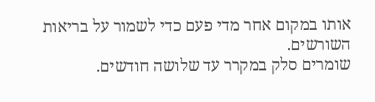אותו במקום אחר מדי פעם כדי לשמור על בריאות השורשים.
שומרים סלק במקרר עד שלושה חודשים.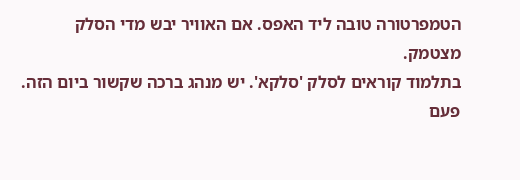הטמפרטורה טובה ליד האפס. אם האוויר יבש מדי הסלק מצטמק.
בתלמוד קוראים לסלק 'סלקא'. יש מנהג ברכה שקשור ביום הזה. פעם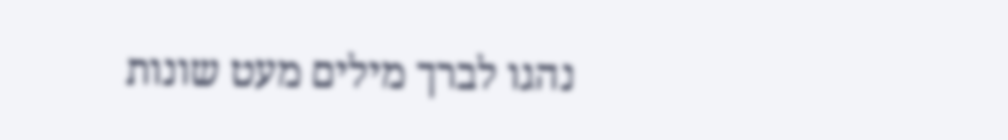נהגו לברך מילים מעט שונות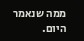ממה שנאמר היום.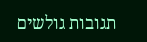תגובות גולשים